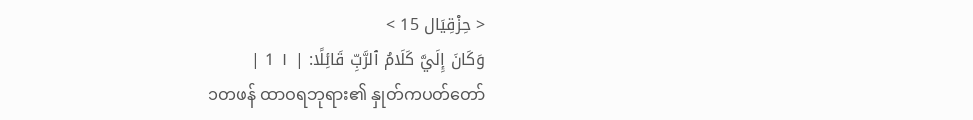< حِزْقِيَال 15 >
وَكَانَ إِلَيَّ كَلَامُ ٱلرَّبِّ قَائِلًا: | ١ 1 |
၁တဖန် ထာဝရဘုရား၏ နှုတ်ကပတ်တော်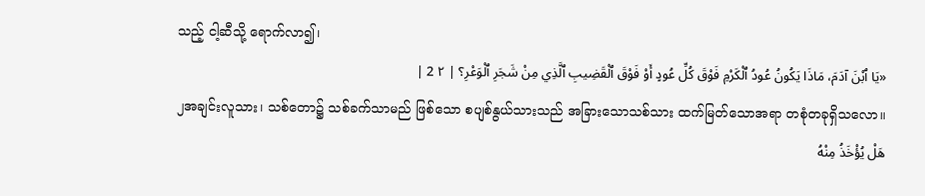သည့် ငါ့ဆီသို့ ရောက်လာ၍၊
«يَا ٱبْنَ آدَمَ، مَاذَا يَكُونُ عُودُ ٱلْكَرْمِ فَوْقَ كُلِّ عُودٍ أَوْ فَوْقَ ٱلْقَضِيبِ ٱلَّذِي مِنْ شَجَرِ ٱلْوَعْرِ؟ | ٢ 2 |
၂အချင်းလူသား၊ သစ်တော၌ သစ်ခက်သာမည် ဖြစ်သော စပျစ်နွယ်သားသည် အခြားသောသစ်သား ထက်မြတ်သောအရာ တစုံတခုရှိသလော။
هَلْ يُؤْخَذُ مِنْهُ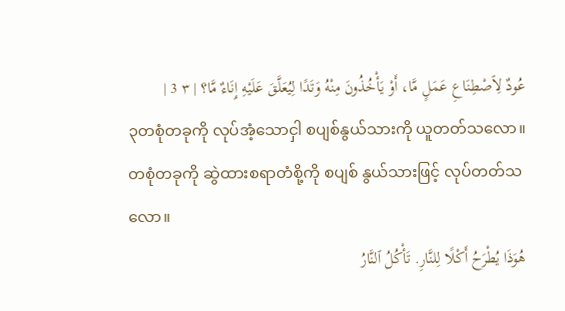عُودٌ لِٱصْطِنَاعِ عَمَلٍ مَّا، أَوْ يَأْخُذُونَ مِنْهُ وَتَدًا لِيُعَلَّقَ عَلَيْهِ إِنَاءٌ مَّا؟ | ٣ 3 |
၃တစုံတခုကို လုပ်အံ့သောငှါ စပျစ်နွယ်သားကို ယူတတ်သလော။ တစုံတခုကို ဆွဲထားစရာတံစို့ကို စပျစ် နွယ်သားဖြင့် လုပ်တတ်သလော။
هُوَذَا يُطْرَحُ أَكْلًا لِلنَّارِ. تَأْكُلُ ٱلنَّارُ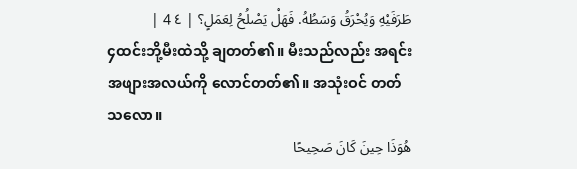طَرَفَيْهِ وَيُحْرَقُ وَسَطُهُ. فَهَلْ يَصْلُحُ لِعَمَلٍ؟ | ٤ 4 |
၄ထင်းဘို့မီးထဲသို့ ချတတ်၏။ မီးသည်လည်း အရင်းအဖျားအလယ်ကို လောင်တတ်၏။ အသုံးဝင် တတ်သလော။
هُوَذَا حِينَ كَانَ صَحِيحًا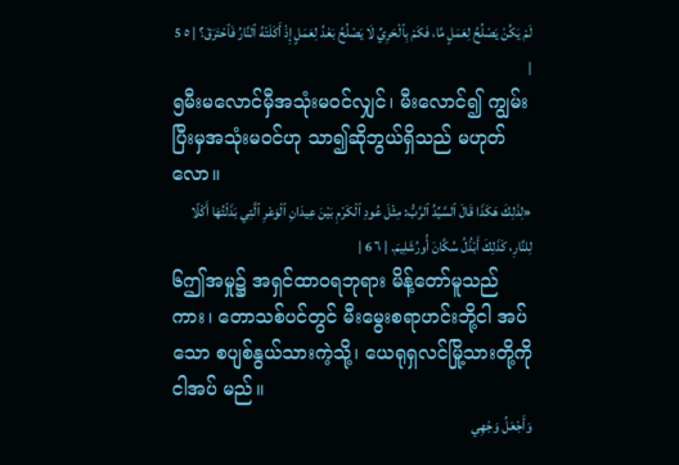لَمْ يَكُنْ يَصْلُحُ لِعَمَلٍ مَّا، فَكَمْ بِٱلْحَرِيِّ لَا يَصْلُحُ بَعْدُ لِعَمَلٍ إِذْ أَكَلَتْهُ ٱلنَّارُ فَٱحْتَرَقَ؟ | ٥ 5 |
၅မီးမလောင်မှီအသုံးမဝင်လျှင်၊ မီးလောင်၍ ကျွမ်းပြီးမှအသုံးမဝင်ဟု သာ၍ဆိုဘွယ်ရှိသည် မဟုတ် လော။
«لِذَلِكَ هَكَذَا قَالَ ٱلسَّيِّدُ ٱلرَّبُّ: مِثْلَ عُودِ ٱلْكَرْمِ بَيْنَ عِيدَانِ ٱلْوَعْرِ ٱلَّتِي بَذَلْتُهَا أَكْلًا لِلنَّارِ، كَذَلِكَ أَبْذُلُ سُكَّانَ أُورُشَلِيمَ. | ٦ 6 |
၆ဤအမှု၌ အရှင်ထာဝရဘုရား မိန့်တော်မူသည် ကား၊ တောသစ်ပင်တွင် မီးမွေးစရာဟင်းဘို့ငါ အပ်သော စပျစ်နွယ်သားကဲ့သို့၊ ယေရုရှလင်မြို့သားတို့ကို ငါအပ် မည်။
وَأَجْعَلُ وَجْهِي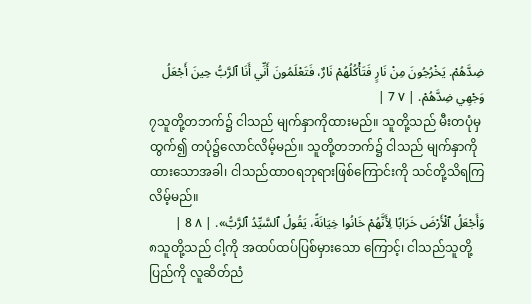ضِدَّهُمْ. يَخْرُجُونَ مِنْ نَارٍ فَتَأْكُلُهُمْ نَارٌ، فَتَعْلَمُونَ أَنِّي أَنَا ٱلرَّبُّ حِينَ أَجْعَلُ وَجْهِي ضِدَّهُمْ. | ٧ 7 |
၇သူတို့တဘက်၌ ငါသည် မျက်နှာကိုထားမည်။ သူတို့သည် မီးတပုံမှထွက်၍ တပုံ၌လောင်လိမ့်မည်။ သူတို့တဘက်၌ ငါသည် မျက်နှာကို ထားသောအခါ၊ ငါသည်ထာဝရဘုရားဖြစ်ကြောင်းကို သင်တို့သိရကြ လိမ့်မည်။
وَأَجْعَلُ ٱلْأَرْضَ خَرَابًا لِأَنَّهُمْ خَانُوا خِيَانَةً، يَقُولُ ٱلسَّيِّدُ ٱلرَّبُّ». | ٨ 8 |
၈သူတို့သည် ငါ့ကို အထပ်ထပ်ပြစ်မှားသော ကြောင့်၊ ငါသည်သူတို့ ပြည်ကို လူဆိတ်ညံ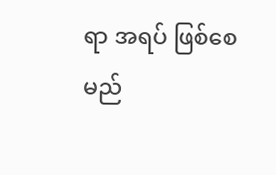ရာ အရပ် ဖြစ်စေမည်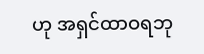ဟု အရှင်ထာဝရဘု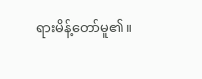ရားမိန့်တော်မူ၏။